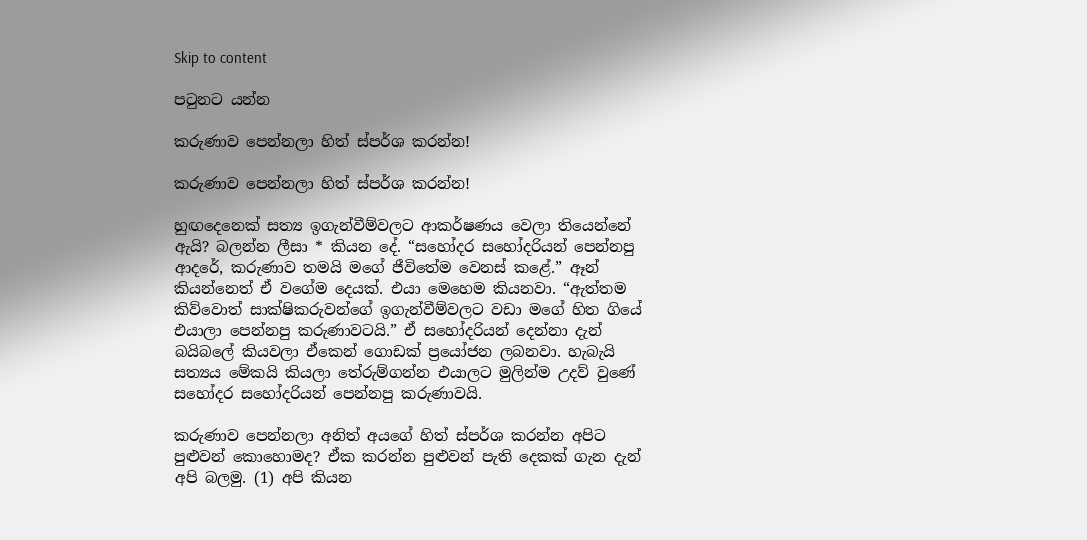Skip to content

පටුනට යන්න

කරුණාව පෙන්නලා හිත් ස්පර්ශ කරන්න!

කරුණාව පෙන්නලා හිත් ස්පර්ශ කරන්න!

හුඟදෙනෙක් සත්‍ය ඉගැන්වීම්වලට ආකර්ෂණය වෙලා තියෙන්නේ ඇයි? බලන්න ලීසා * කියන දේ. “සහෝදර සහෝදරියන් පෙන්නපු ආදරේ, කරුණාව තමයි මගේ ජීවිතේම වෙනස් කළේ.” ඈන් කියන්නෙත් ඒ වගේම දෙයක්. එයා මෙහෙම කියනවා. “ඇත්තම කිව්වොත් සාක්ෂිකරුවන්ගේ ඉගැන්වීම්වලට වඩා මගේ හිත ගියේ එයාලා පෙන්නපු කරුණාවටයි.” ඒ සහෝදරියන් දෙන්නා දැන් බයිබලේ කියවලා ඒකෙන් ගොඩක් ප්‍රයෝජන ලබනවා. හැබැයි සත්‍යය මේකයි කියලා තේරුම්ගන්න එයාලට මුලින්ම උදව් වුණේ සහෝදර සහෝදරියන් පෙන්නපු කරුණාවයි.

කරුණාව පෙන්නලා අනිත් අයගේ හිත් ස්පර්ශ කරන්න අපිට පුළුවන් කොහොමද? ඒක කරන්න පුළුවන් පැති දෙකක් ගැන දැන් අපි බලමු. (1) අපි කියන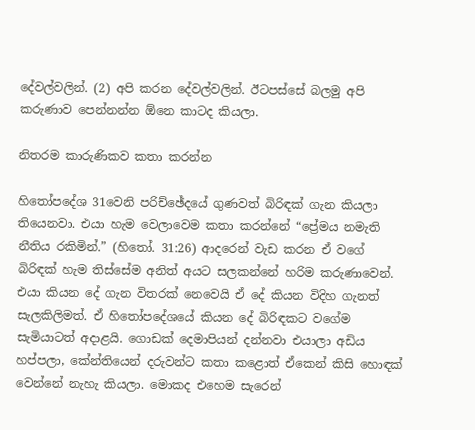දේවල්වලින්. (2) අපි කරන දේවල්වලින්. ඊටපස්සේ බලමු අපි කරුණාව පෙන්නන්න ඕනෙ කාටද කියලා.

නිතරම කාරුණිකව කතා කරන්න

හිතෝපදේශ 31වෙනි පරිච්ඡේදයේ ගුණවත් බිරිඳක් ගැන කියලා තියෙනවා. එයා හැම වෙලාවෙම කතා කරන්නේ “ප්‍රේමය නමැති නීතිය රකිමින්.” (හිතෝ. 31:26) ආදරෙන් වැඩ කරන ඒ වගේ බිරිඳක් හැම තිස්සේම අනිත් අයට සලකන්නේ හරිම කරුණාවෙන්. එයා කියන දේ ගැන විතරක් නෙවෙයි ඒ දේ කියන විදිහ ගැනත් සැලකිලිමත්. ඒ හිතෝපදේශයේ කියන දේ බිරිඳකට වගේම සැමියාටත් අදාළයි. ගොඩක් දෙමාපියන් දන්නවා එයාලා අඩිය හප්පලා, කේන්තියෙන් දරුවන්ට කතා කළොත් ඒකෙන් කිසි හොඳක් වෙන්නේ නැහැ කියලා. මොකද එහෙම සැරෙන්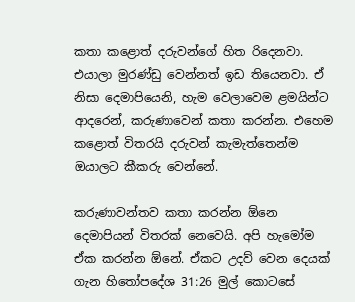කතා කළොත් දරුවන්ගේ හිත රිදෙනවා. එයාලා මුරණ්ඩු වෙන්නත් ඉඩ තියෙනවා. ඒ නිසා දෙමාපියෙනි, හැම වෙලාවෙම ළමයින්ට ආදරෙන්, කරුණාවෙන් කතා කරන්න. එහෙම කළොත් විතරයි දරුවන් කැමැත්තෙන්ම ඔයාලට කීකරු වෙන්නේ.

කරුණාවන්තව කතා කරන්න ඕනෙ දෙමාපියන් විතරක් නෙවෙයි. අපි හැමෝම ඒක කරන්න ඕනේ. ඒකට උදව් වෙන දෙයක් ගැන හිතෝපදේශ 31:26 මුල් කොටසේ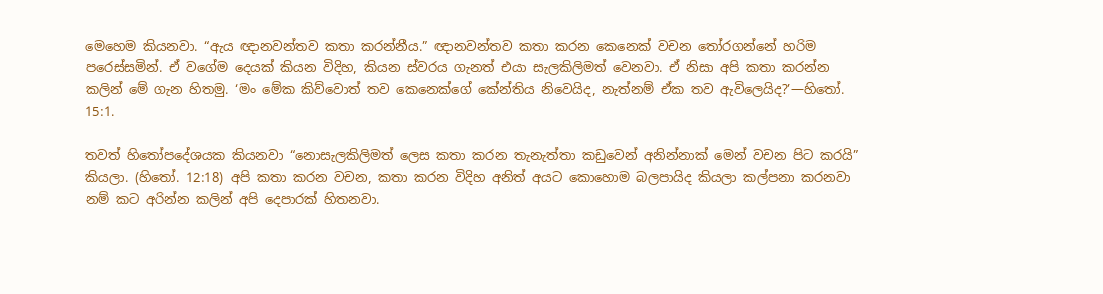මෙහෙම කියනවා. “ඇය ඥානවන්තව කතා කරන්නීය.” ඥානවන්තව කතා කරන කෙනෙක් වචන තෝරගන්නේ හරිම පරෙස්සමින්. ඒ වගේම දෙයක් කියන විදිහ, කියන ස්වරය ගැනත් එයා සැලකිලිමත් වෙනවා. ඒ නිසා අපි කතා කරන්න කලින් මේ ගැන හිතමු. ‘මං මේක කිව්වොත් තව කෙනෙක්ගේ කේන්තිය නිවෙයිද, නැත්නම් ඒක තව ඇවිලෙයිද?’—හිතෝ. 15:1.

තවත් හිතෝපදේශයක කියනවා “නොසැලකිලිමත් ලෙස කතා කරන තැනැත්තා කඩුවෙන් අනින්නාක් මෙන් වචන පිට කරයි” කියලා. (හිතෝ. 12:18) අපි කතා කරන වචන, කතා කරන විදිහ අනිත් අයට කොහොම බලපායිද කියලා කල්පනා කරනවා නම් කට අරින්න කලින් අපි දෙපාරක් හිතනවා.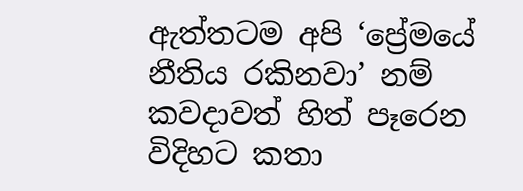ඇත්තටම අපි ‘ප්‍රේමයේ නීතිය රකිනවා’ නම් කවදාවත් හිත් පෑරෙන විදිහට කතා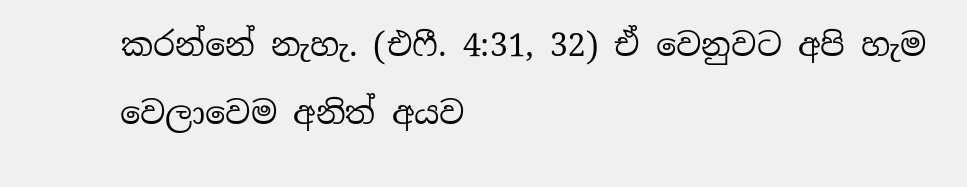කරන්නේ නැහැ. (එෆී. 4:31, 32) ඒ වෙනුවට අපි හැම වෙලාවෙම අනිත් අයව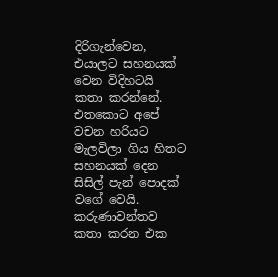දිරිගැන්වෙන, එයාලට සහනයක් වෙන විදිහටයි කතා කරන්නේ. එතකොට අපේ වචන හරියට මැලවිලා ගිය හිතට සහනයක් දෙන සිසිල් පැන් පොදක් වගේ වෙයි. කරුණාවන්තව කතා කරන එක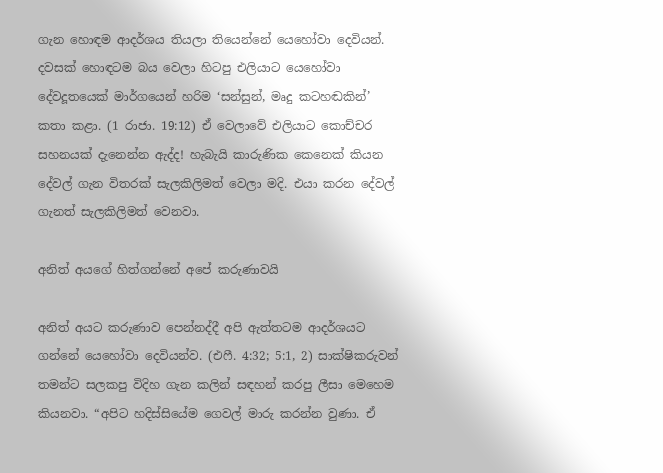ගැන හොඳම ආදර්ශය තියලා තියෙන්නේ යෙහෝවා දෙවියන්. දවසක් හොඳටම බය වෙලා හිටපු එලියාට යෙහෝවා දේවදූතයෙක් මාර්ගයෙන් හරිම ‘සන්සුන්, මෘදු කටහඬකින්’ කතා කළා. (1 රාජා. 19:12) ඒ වෙලාවේ එලියාට කොච්චර සහනයක් දැනෙන්න ඇද්ද! හැබැයි කාරුණික කෙනෙක් කියන දේවල් ගැන විතරක් සැලකිලිමත් වෙලා මදි. එයා කරන දේවල් ගැනත් සැලකිලිමත් වෙනවා.

අනිත් අයගේ හිත්ගන්නේ අපේ කරුණාවයි

අනිත් අයට කරුණාව පෙන්නද්දී අපි ඇත්තටම ආදර්ශයට ගන්නේ යෙහෝවා දෙවියන්ව. (එෆී. 4:32; 5:1, 2) සාක්ෂිකරුවන් තමන්ට සලකපු විදිහ ගැන කලින් සඳහන් කරපු ලීසා මෙහෙම කියනවා. “අපිට හදිස්සියේම ගෙවල් මාරු කරන්න වුණා. ඒ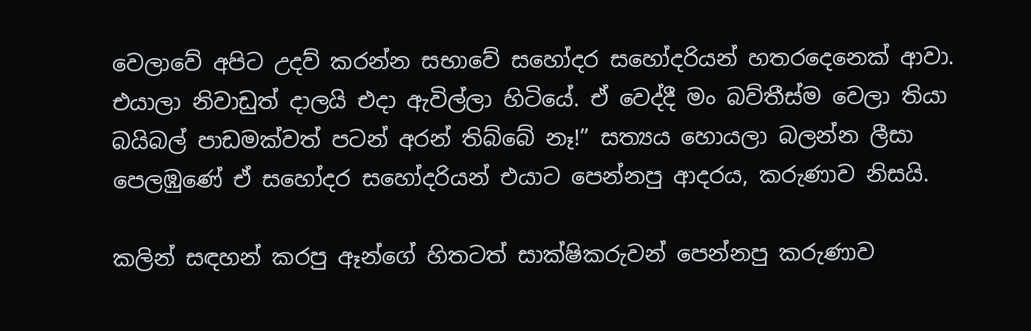වෙලාවේ අපිට උදව් කරන්න සභාවේ සහෝදර සහෝදරියන් හතරදෙනෙක් ආවා. එයාලා නිවාඩුත් දාලයි එදා ඇවිල්ලා හිටියේ. ඒ වෙද්දී මං බව්තීස්ම වෙලා තියා බයිබල් පාඩමක්වත් පටන් අරන් තිබ්බේ නෑ!” සත්‍යය හොයලා බලන්න ලීසා පෙලඹුණේ ඒ සහෝදර සහෝදරියන් එයාට පෙන්නපු ආදරය, කරුණාව නිසයි.

කලින් සඳහන් කරපු ඈන්ගේ හිතටත් සාක්ෂිකරුවන් පෙන්නපු කරුණාව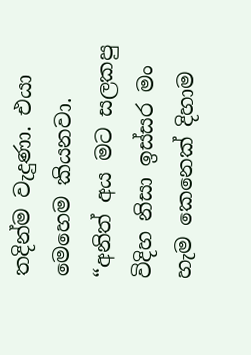තදින්ම වැදුණා. එයා මෙහෙම කියනවා. “අනිත් අය මට සලකපු විදිහ නිසා ඉස්සර මං හැම කෙනෙක් දිහාම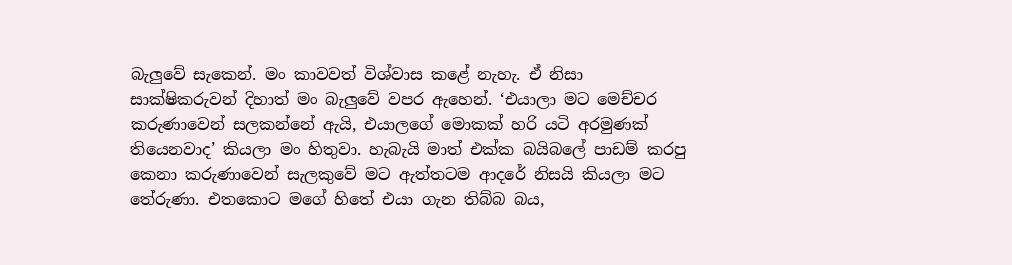බැලුවේ සැකෙන්. මං කාවවත් විශ්වාස කළේ නැහැ. ඒ නිසා සාක්ෂිකරුවන් දිහාත් මං බැලුවේ වපර ඇහෙන්. ‘එයාලා මට මෙච්චර කරුණාවෙන් සලකන්නේ ඇයි, එයාලගේ මොකක් හරි යටි අරමුණක් තියෙනවාද’ කියලා මං හිතුවා. හැබැයි මාත් එක්ක බයිබලේ පාඩම් කරපු කෙනා කරුණාවෙන් සැලකුවේ මට ඇත්තටම ආදරේ නිසයි කියලා මට තේරුණා. එතකොට මගේ හිතේ එයා ගැන තිබ්බ බය,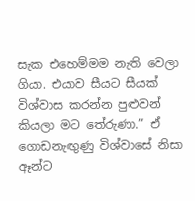සැක එහෙම්මම නැති වෙලා ගියා. එයාව සීයට සීයක් විශ්වාස කරන්න පුළුවන් කියලා මට තේරුණා.” ඒ ගොඩනැඟුණු විශ්වාසේ නිසා ඈන්ට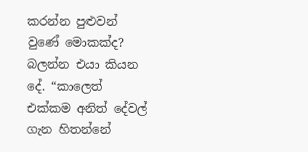කරන්න පුළුවන් වුණේ මොකක්ද? බලන්න එයා කියන දේ. “කාලෙත් එක්කම අනිත් දේවල් ගැන හිතන්නේ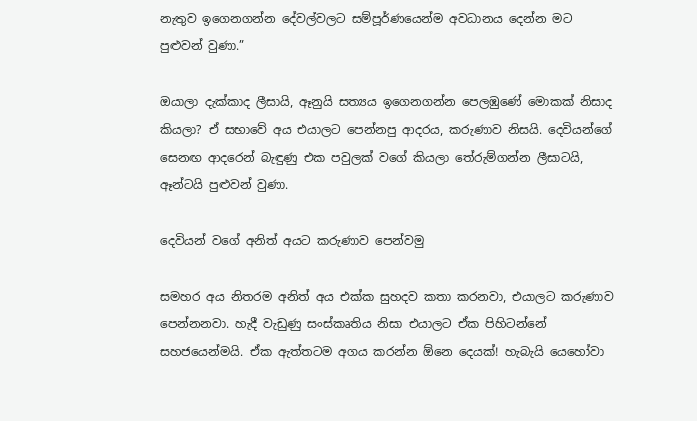නැතුව ඉගෙනගන්න දේවල්වලට සම්පූර්ණයෙන්ම අවධානය දෙන්න මට පුළුවන් වුණා.”

ඔයාලා දැක්කාද ලීසායි, ඈනුයි සත්‍යය ඉගෙනගන්න පෙලඹුණේ මොකක් නිසාද කියලා? ඒ සභාවේ අය එයාලට පෙන්නපු ආදරය, කරුණාව නිසයි. දෙවියන්ගේ සෙනඟ ආදරෙන් බැඳුණු එක පවුලක් වගේ කියලා තේරුම්ගන්න ලීසාටයි, ඈන්ටයි පුළුවන් වුණා.

දෙවියන් වගේ අනිත් අයට කරුණාව පෙන්වමු

සමහර අය නිතරම අනිත් අය එක්ක සුහදව කතා කරනවා, එයාලට කරුණාව පෙන්නනවා. හැදී වැඩුණු සංස්කෘතිය නිසා එයාලට ඒක පිහිටන්නේ සහජයෙන්මයි. ඒක ඇත්තටම අගය කරන්න ඕනෙ දෙයක්! හැබැයි යෙහෝවා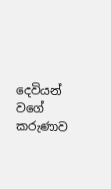දෙවියන් වගේ කරුණාව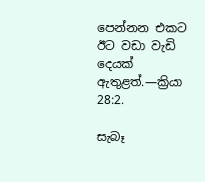පෙන්නන එකට ඊට වඩා වැඩි දෙයක් ඇතුළත්.—ක්‍රියා 28:2.

සැබෑ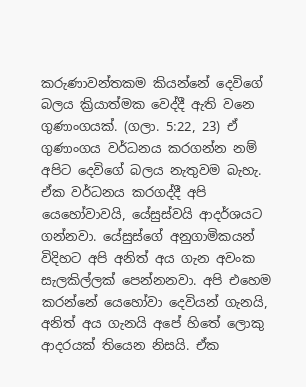කරුණාවන්තකම කියන්නේ දෙවිගේ බලය ක්‍රියාත්මක වෙද්දී ඇති වනෙ ගුණාංගයක්. (ගලා. 5:22, 23) ඒ ගුණාංගය වර්ධනය කරගන්න නම් අපිට දෙවිගේ බලය නැතුවම බැහැ. ඒක වර්ධනය කරගද්දී අපි යෙහෝවාවයි, යේසුස්වයි ආදර්ශයට ගන්නවා. යේසුස්ගේ අනුගාමිකයන් විදිහට අපි අනිත් අය ගැන අවංක සැලකිල්ලක් පෙන්නනවා. අපි එහෙම කරන්නේ යෙහෝවා දෙවියන් ගැනයි, අනිත් අය ගැනයි අපේ හිතේ ලොකු ආදරයක් තියෙන නිසයි. ඒක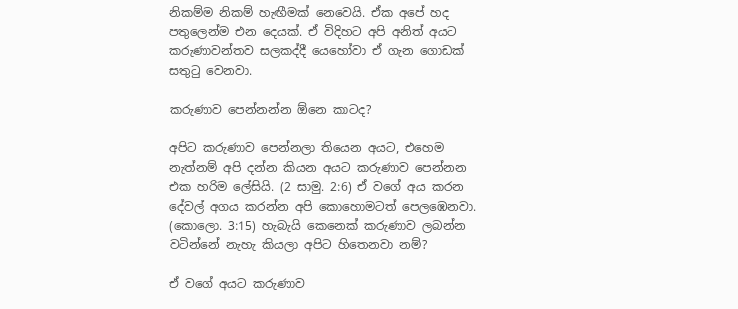නිකම්ම නිකම් හැඟීමක් නෙවෙයි. ඒක අපේ හද පතුලෙන්ම එන දෙයක්. ඒ විදිහට අපි අනිත් අයට කරුණාවන්තව සලකද්දී යෙහෝවා ඒ ගැන ගොඩක් සතුටු වෙනවා.

කරුණාව පෙන්නන්න ඕනෙ කාටද?

අපිට කරුණාව පෙන්නලා තියෙන අයට, එහෙම නැත්නම් අපි දන්න කියන අයට කරුණාව පෙන්නන එක හරිම ලේසියි. (2 සාමු. 2:6) ඒ වගේ අය කරන දේවල් අගය කරන්න අපි කොහොමටත් පෙලඹෙනවා. (කොලො. 3:15) හැබැයි කෙනෙක් කරුණාව ලබන්න වටින්නේ නැහැ කියලා අපිට හිතෙනවා නම්?

ඒ වගේ අයට කරුණාව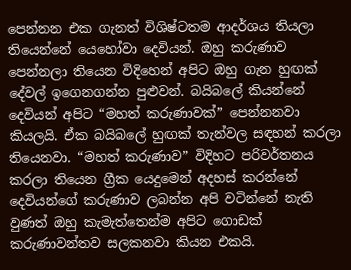පෙන්නන එක ගැනත් විශිෂ්ටතම ආදර්ශය තියලා තියෙන්නේ යෙහෝවා දෙවියන්. ඔහු කරුණාව පෙන්නලා තියෙන විදිහෙන් අපිට ඔහු ගැන හුඟක් දේවල් ඉගෙනගන්න පුළුවන්. බයිබලේ කියන්නේ දෙවියන් අපිට “මහත් කරුණාවක්” පෙන්නනවා කියලයි. ඒක බයිබලේ හුඟක් තැන්වල සඳහන් කරලා තියෙනවා. “මහත් කරුණාව” විදිහට පරිවර්තනය කරලා තියෙන ග්‍රීක යෙදුමෙන් අදහස් කරන්නේ දෙවියන්ගේ කරුණාව ලබන්න අපි වටින්නේ නැති වුණත් ඔහු කැමැත්තෙන්ම අපිට ගොඩක් කරුණාවන්තව සලකනවා කියන එකයි.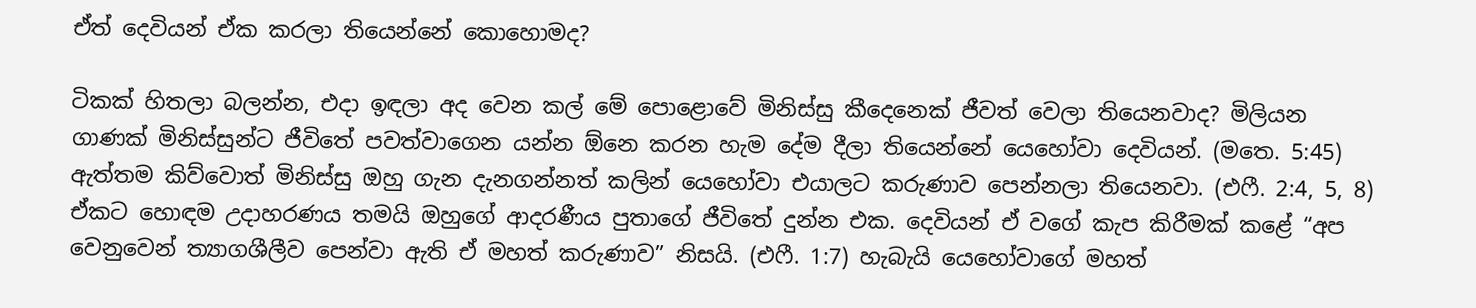ඒත් දෙවියන් ඒක කරලා තියෙන්නේ කොහොමද?

ටිකක් හිතලා බලන්න, එදා ඉඳලා අද වෙන කල් මේ පොළොවේ මිනිස්සු කීදෙනෙක් ජීවත් වෙලා තියෙනවාද? මිලියන ගාණක් මිනිස්සුන්ට ජීවිතේ පවත්වාගෙන යන්න ඕනෙ කරන හැම දේම දීලා තියෙන්නේ යෙහෝවා දෙවියන්. (මතෙ. 5:45) ඇත්තම කිව්වොත් මිනිස්සු ඔහු ගැන දැනගන්නත් කලින් යෙහෝවා එයාලට කරුණාව පෙන්නලා තියෙනවා. (එෆී. 2:4, 5, 8) ඒකට හොඳම උදාහරණය තමයි ඔහුගේ ආදරණීය පුතාගේ ජීවිතේ දුන්න එක. දෙවියන් ඒ වගේ කැප කිරීමක් කළේ “අප වෙනුවෙන් ත්‍යාගශීලීව පෙන්වා ඇති ඒ මහත් කරුණාව” නිසයි. (එෆී. 1:7) හැබැයි යෙහෝවාගේ මහත්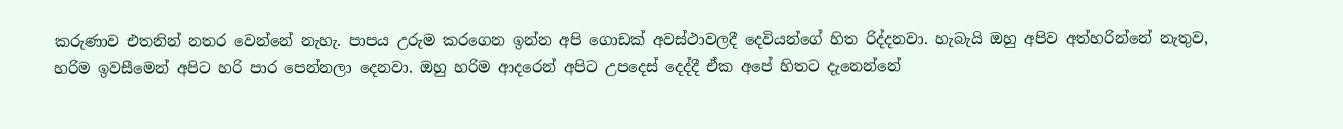කරුණාව එතනින් නතර වෙන්නේ නැහැ. පාපය උරුම කරගෙන ඉන්න අපි ගොඩක් අවස්ථාවලදී දෙවියන්ගේ හිත රිද්දනවා. හැබැයි ඔහු අපිව අත්හරින්නේ නැතුව, හරිම ඉවසීමෙන් අපිට හරි පාර පෙන්නලා දෙනවා. ඔහු හරිම ආදරෙන් අපිට උපදෙස් දෙද්දී ඒක අපේ හිතට දැනෙන්නේ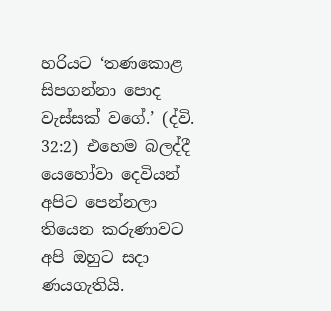හරියට ‘තණකොළ සිපගන්නා පොද වැස්සක් වගේ.’ (ද්වි. 32:2) එහෙම බලද්දී යෙහෝවා දෙවියන් අපිට පෙන්නලා තියෙන කරුණාවට අපි ඔහුට සදා ණයගැතියි.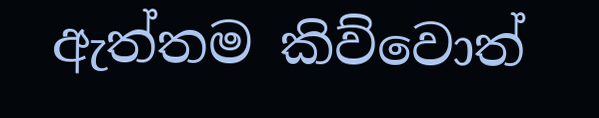ඇත්තම කිව්වොත්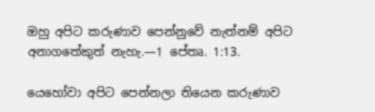ඔහු අපිට කරුණාව පෙන්නුවේ නැත්නම් අපිට අනාගතේකුත් නැහැ.—1 පේතෘ. 1:13.

යෙහෝවා අපිට පෙන්නලා තියෙන කරුණාව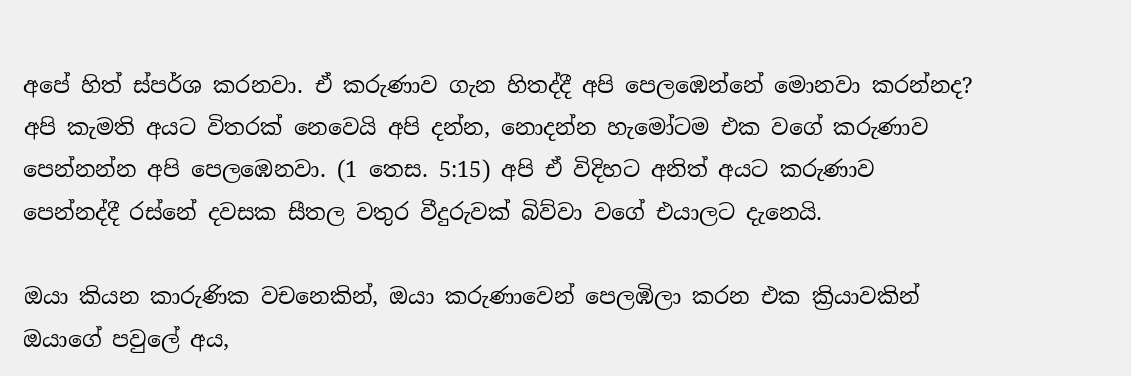අපේ හිත් ස්පර්ශ කරනවා. ඒ කරුණාව ගැන හිතද්දී අපි පෙලඹෙන්නේ මොනවා කරන්නද? අපි කැමති අයට විතරක් නෙවෙයි අපි දන්න, නොදන්න හැමෝටම එක වගේ කරුණාව පෙන්නන්න අපි පෙලඹෙනවා. (1 තෙස. 5:15) අපි ඒ විදිහට අනිත් අයට කරුණාව පෙන්නද්දී රස්නේ දවසක සීතල වතුර වීදුරුවක් බිව්වා වගේ එයාලට දැනෙයි.

ඔයා කියන කාරුණික වචනෙකින්, ඔයා කරුණාවෙන් පෙලඹිලා කරන එක ක්‍රියාවකින් ඔයාගේ පවුලේ අය,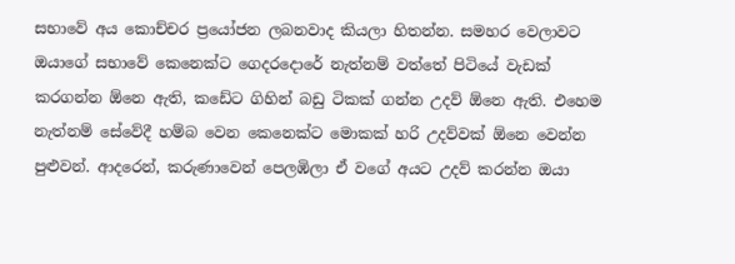සභාවේ අය කොච්චර ප්‍රයෝජන ලබනවාද කියලා හිතන්න. සමහර වෙලාවට ඔයාගේ සභාවේ කෙනෙක්ට ගෙදරදොරේ නැත්නම් වත්තේ පිටියේ වැඩක් කරගන්න ඕනෙ ඇති, කඩේට ගිහින් බඩු ටිකක් ගන්න උදව් ඕනෙ ඇති. එහෙම නැත්නම් සේවේදී හම්බ වෙන කෙනෙක්ට මොකක් හරි උදව්වක් ඕනෙ වෙන්න පුළුවන්. ආදරෙන්, කරුණාවෙන් පෙලඹිලා ඒ වගේ අයට උදව් කරන්න ඔයා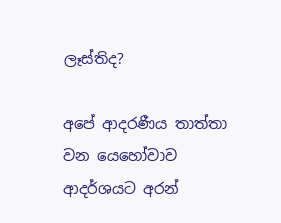ලෑස්තිද?

අපේ ආදරණීය තාත්තා වන යෙහෝවාව ආදර්ශයට අරන්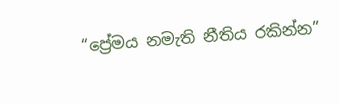“ප්‍රේමය නමැති නීතිය රකින්න”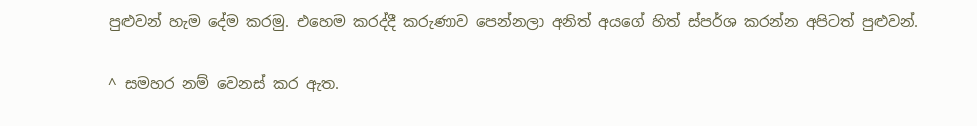පුළුවන් හැම දේම කරමු. එහෙම කරද්දී කරුණාව පෙන්නලා අනිත් අයගේ හිත් ස්පර්ශ කරන්න අපිටත් පුළුවන්.

^ සමහර නම් වෙනස් කර ඇත.